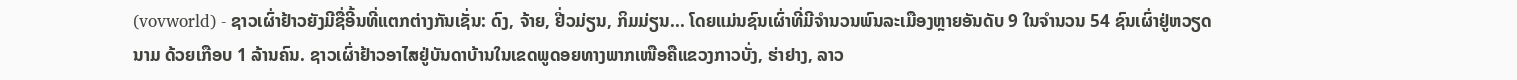(vovworld) - ຊາວເຜົ່າຢ້າວຍັງມີຊື່ອີ້ນທີ່ແຕກຕ່າງກັນເຊັ່ນ: ດົງ, ຈ້າຍ, ຢີ່ວມ່ຽນ, ກິມມ່ຽນ... ໂດຍແມ່ນຊົນເຜົ່າທີ່ມີຈຳນວນພົນລະເມືອງຫຼາຍອັນດັບ 9 ໃນຈຳນວນ 54 ຊົນເຜົ່າຢູ່ຫວຽດນາມ ດ້ວຍເກືອບ 1 ລ້ານຄົນ. ຊາວເຜົ່າຢ້າວອາໄສຢູ່ບັນດາບ້ານໃນເຂດພູດອຍທາງພາກເໜືອຄືແຂວງກາວບັ່ງ, ຮ່າຢາງ, ລາວ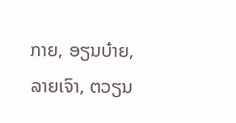ກາຍ, ອຽນບ໋າຍ, ລາຍເຈົາ, ຕວຽນ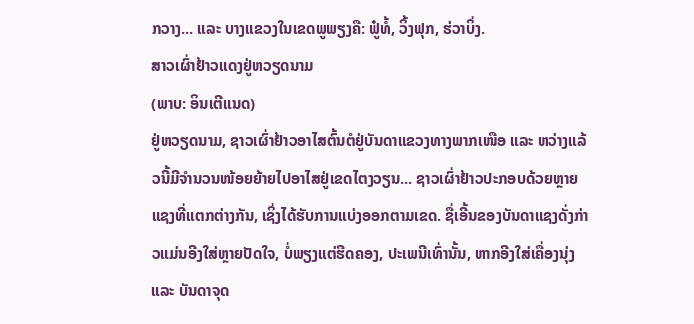ກວາງ... ແລະ ບາງແຂວງໃນເຂດພູພຽງຄື: ຟູ໋ທໍ້, ວິ້ງຟຸກ, ຮ່ວາບິ່ງ.
ສາວເຜົ່າຢ້າວແດງຢູ່ຫວຽດນາມ
(ພາບ: ອິນເຕີແນດ)
ຢູ່ຫວຽດນາມ, ຊາວເຜົ່າຢ້າວອາໄສຕົ້ນຕໍຢູ່ບັນດາແຂວງທາງພາກເໜືອ ແລະ ຫວ່າງແລ້ວນີ້ມີຈຳນວນໜ້ອຍຍ້າຍໄປອາໄສຢູ່ເຂດໄຕງວຽນ... ຊາວເຜົ່າຢ້າວປະກອບດ້ວຍຫຼາຍແຊງທີ່ແຕກຕ່າງກັນ, ເຊິ່ງໄດ້ຮັບການແບ່ງອອກຕາມເຂດ. ຊື່ເອີ້ນຂອງບັນດາແຊງດັ່ງກ່າວແມ່ນອີງໃສ່ຫຼາຍປັດໃຈ, ບໍ່ພຽງແຕ່ຮີດຄອງ, ປະເພນີເທົ່ານັ້ນ, ຫາກອີງໃສ່ເຄື່ອງນຸ່ງ ແລະ ບັນດາຈຸດ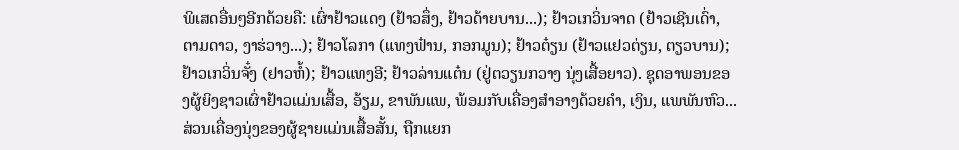ພິເສດອື່ນໆອີກດ້ວຍຄື: ເຜົ່າຢ້າວແດງ (ຢ້າວສຶ່ງ, ຢ້າວດ້າຍບານ...); ຢ້າວເກວິ່ນຈາດ (ຢ້າວເຊີນເດົ່າ, ຕາມດາວ, ງາຮ່ວາງ...); ຢ້າວໂລກາ (ແທງຟ໋ານ, ກອກມູນ); ຢ້າວຕ໋ຽນ (ຢ້າວແຢວຕ່ຽນ, ຕຽວບານ); ຢ້າວເກວິ່ນຈັ໋ງ (ຢາວຫໍ້); ຢ້າວແທງອີ; ຢ້າວລ່ານແຕ໋ນ (ຢູ່ຕວຽນກວາງ ນຸ່ງເສື້ອຍາວ). ຊຸດອາພອນຂອງຜູ້ຍິງຊາວເຜົ່າຢ້າວແມ່ນເສື້ອ, ອ້ຽມ, ຂາພັນແພ, ພ້ອມກັບເຄື່ອງສຳອາງດ້ວຍຄຳ, ເງິນ, ແພພັນຫົວ... ສ່ວນເຄື່ອງນຸ່ງຂອງຜູ້ຊາຍແມ່ນເສື້ອສັ້ນ, ຖືກແຍກ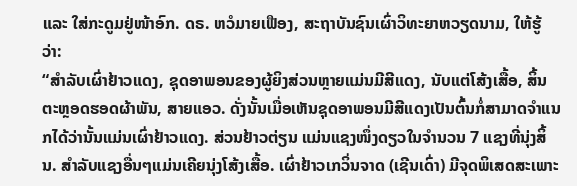ແລະ ໃສ່ກະດູມຢູ່ໜ້າອົກ. ດຣ. ຫວໍມາຍເຟືອງ, ສະຖາບັນຊົນເຜົ່າວິທະຍາຫວຽດນາມ, ໃຫ້ຮູ້ວ່າ:
“ສຳລັບເຜົ່າຢ້າວແດງ, ຊຸດອາພອນຂອງຜູ້ຍິງສ່ວນຫຼາຍແມ່ນມີສີແດງ, ນັບແຕ່ໂສ້ງເສື້ອ, ສິ້ນ ຕະຫຼອດຮອດຜ້າພັນ, ສາຍແອວ. ດັ່ງນັ້ນເມື່ອເຫັນຊຸດອາພອນມີສີແດງເປັນຕົ້ນກໍ່ສາມາດຈຳແນກໄດ້ວ່ານັ້ນແມ່ນເຜົ່າຢ້າວແດງ. ສ່ວນຢ້າວຕ່ຽນ ແມ່ນແຊງໜຶ່ງດຽວໃນຈຳນວນ 7 ແຊງທີ່ນຸ່ງສິ້ນ. ສຳລັບແຊງອື່ນໆແມ່ນເຄີຍນຸ່ງໂສ້ງເສື້ອ. ເຜົ່າຢ້າວເກວິ່ນຈາດ (ເຊີນເດົ່າ) ມີຈຸດພິເສດສະເພາະ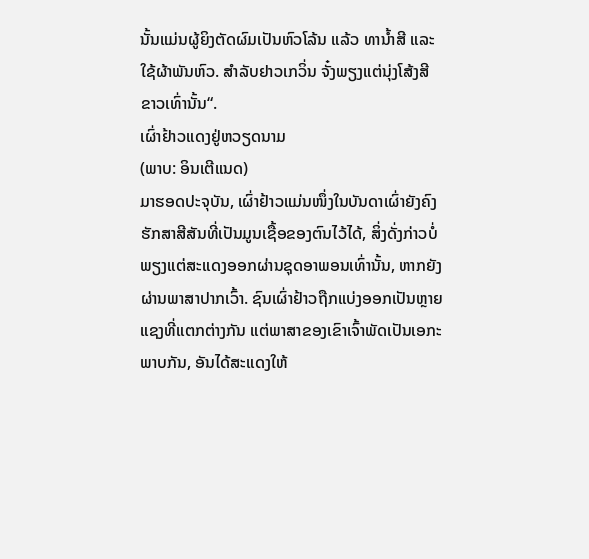ນັ້ນແມ່ນຜູ້ຍິງຕັດຜົມເປັນຫົວໂລ້ນ ແລ້ວ ທານ້ຳສີ ແລະ ໃຊ້ຜ້າພັນຫົວ. ສຳລັບຢາວເກວິ່ນ ຈັ໋ງພຽງແຕ່ນຸ່ງໂສ້ງສີຂາວເທົ່ານັ້ນ“.
ເຜົ່າຢ້າວແດງຢູ່ຫວຽດນາມ
(ພາບ: ອິນເຕີແນດ)
ມາຮອດປະຈຸບັນ, ເຜົ່າຢ້າວແມ່ນໜຶ່ງໃນບັນດາເຜົ່າຍັງຄົງຮັກສາສີສັນທີ່ເປັນມູນເຊື້ອຂອງຕົນໄວ້ໄດ້, ສິ່ງດັ່ງກ່າວບໍ່ພຽງແຕ່ສະແດງອອກຜ່ານຊຸດອາພອນເທົ່ານັ້ນ, ຫາກຍັງຜ່ານພາສາປາກເວົ້າ. ຊົນເຜົ່າຢ້າວຖືກແບ່ງອອກເປັນຫຼາຍແຊງທີ່ແຕກຕ່າງກັນ ແຕ່ພາສາຂອງເຂົາເຈົ້າພັດເປັນເອກະພາບກັນ, ອັນໄດ້ສະແດງໃຫ້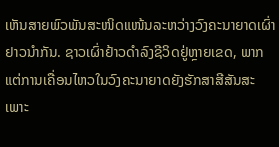ເຫັນສາຍພົວພັນສະໜິດແໜ້ນລະຫວ່າງວົງຄະນາຍາດເຜົ່າຢາວນຳກັນ. ຊາວເຜົ່າຢ້າວດຳລົງຊີວິດຢູ່ຫຼາຍເຂດ, ພາກ ແຕ່ການເຄື່ອນໄຫວໃນວົງຄະນາຍາດຍັງຮັກສາສີສັນສະເພາະ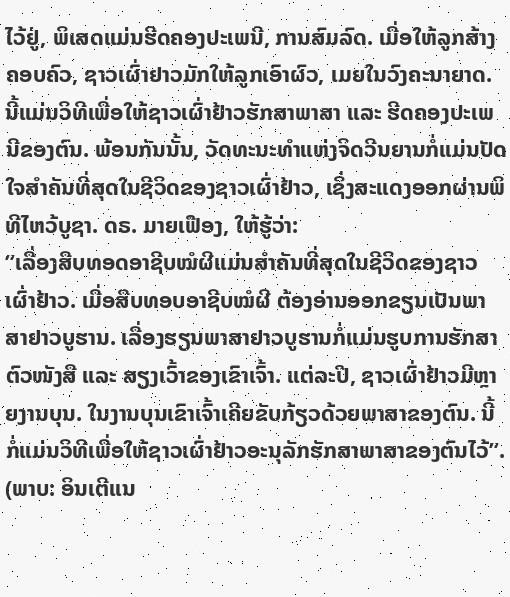ໄວ້ຢູ່, ພິເສດແມ່ນຮີດຄອງປະເພນີ, ການສົມລົດ. ເມື່ອໃຫ້ລູກສ້າງຄອບຄົວ, ຊາວເຜົ່າຢາວມັກໃຫ້ລູກເອົາຜົວ, ເມຍໃນວົງຄະນາຍາດ. ນີ້ແມ່ນວິທີເພື່ອໃຫ້ຊາວເຜົ່າຢ້າວຮັກສາພາສາ ແລະ ຮີດຄອງປະເພນີຂອງຕົນ. ພ້ອນກັນນັ້ນ, ວັດທະນະທຳແຫ່ງຈິດວີນຍານກໍ່ແມ່ນປັດໃຈສຳຄັນທີ່ສຸດໃນຊີວິດຂອງຊາວເຜົ່າຢ້າວ, ເຊິ່ງສະແດງອອກຜ່ານພິທີໄຫວ້ບູຊາ. ດຣ. ມາຍເຟືອງ, ໃຫ້ຮູ້ວ່າ:
”ເລື່ອງສືບທອດອາຊີບໝໍຜີແມ່ນສຳຄັນທີ່ສຸດໃນຊີວິດຂອງຊາວເຜົ່າຢ້າວ. ເມື່ອສືບທອບອາຊີບໝໍຜີ ຕ້ອງອ່ານອອກຂຽນເປັນພາສາຢາວບູຮານ. ເລື່ອງຮຽນພາສາຢາວບູຮານກໍ່ແມ່ນຮູບການຮັກສາຕົວໜັງສື ແລະ ສຽງເວົ້າຂອງເຂົາເຈົ້າ. ແຕ່ລະປີ, ຊາວເຜົ່າຢ້າວມີຫຼາຍງານບຸນ. ໃນງານບຸນເຂົາເຈົ້າເຄີຍຂັບກ້ຽວດ້ວຍພາສາຂອງຕົນ. ນີ້ກໍ່ແມ່ນວິທີເພື່ອໃຫ້ຊາວເຜົ່າຢ້າວອະນຸລັກຮັກສາພາສາຂອງຕົນໄວ້”.
(ພາບ: ອິນເຕີແນ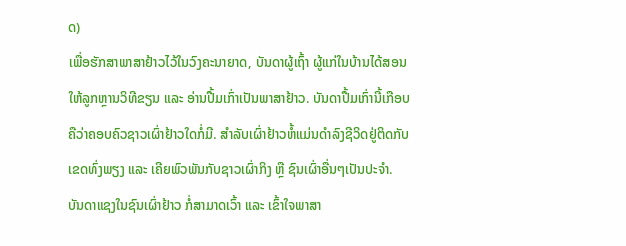ດ)
ເພື່ອຮັກສາພາສາຢ້າວໄວ້ໃນວົງຄະນາຍາດ, ບັນດາຜູ້ເຖົ້າ ຜູ້ແກ່ໃນບ້ານໄດ້ສອນໃຫ້ລູກຫຼານວິທີຂຽນ ແລະ ອ່ານປື້ມເກົ່າເປັນພາສາຢ້າວ. ບັນດາປື້ມເກົ່ານີ້ເກືອບຄືວ່າຄອບຄົວຊາວເຜົ່າຢ້າວໃດກໍ່ມີ. ສຳລັບເຜົ່າຢ້າວຫໍ້ແມ່ນດຳລົງຊີວິດຢູ່ຕິດກັບເຂດທົ່ງພຽງ ແລະ ເຄີຍພົວພັນກັບຊາວເຜົ່າກິງ ຫຼື ຊົນເຜົ່າອື່ນໆເປັນປະຈຳ. ບັນດາແຊງໃນຊົນເຜົ່າຢ້າວ ກໍ່ສາມາດເວົ້າ ແລະ ເຂົ້າໃຈພາສາ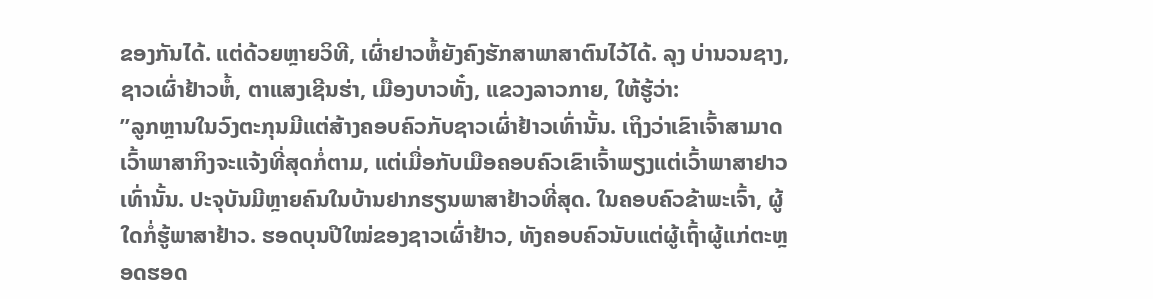ຂອງກັນໄດ້. ແຕ່ດ້ວຍຫຼາຍວິທີ, ເຜົ່າຢາວຫໍ້ຍັງຄົງຮັກສາພາສາຕົນໄວ້ໄດ້. ລຸງ ບ່ານວນຊາງ, ຊາວເຜົ່າຢ້າວຫໍ້, ຕາແສງເຊີນຮ່າ, ເມືອງບາວທັ໋ງ, ແຂວງລາວກາຍ, ໃຫ້ຮູ້ວ່າ:
”ລູກຫຼານໃນວົງຕະກຸນມີແຕ່ສ້າງຄອບຄົວກັບຊາວເຜົ່າຢ້າວເທົ່ານັ້ນ. ເຖິງວ່າເຂົາເຈົ້າສາມາດເວົ້າພາສາກິງຈະແຈ້ງທີ່ສຸດກໍ່ຕາມ, ແຕ່ເມື່ອກັບເມືອຄອບຄົວເຂົາເຈົ້າພຽງແຕ່ເວົ້າພາສາຢາວເທົ່ານັ້ນ. ປະຈຸບັນມີຫຼາຍຄົນໃນບ້ານຢາກຮຽນພາສາຢ້າວທີ່ສຸດ. ໃນຄອບຄົວຂ້າພະເຈົ້າ, ຜູ້ໃດກໍ່ຮູ້ພາສາຢ້າວ. ຮອດບຸນປີໃໝ່ຂອງຊາວເຜົ່າຢ້າວ, ທັງຄອບຄົວນັບແຕ່ຜູ້ເຖົ້າຜູ້ແກ່ຕະຫຼອດຮອດ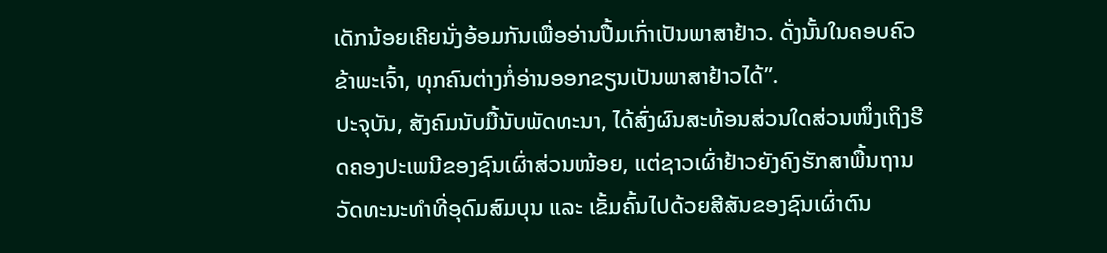ເດັກນ້ອຍເຄີຍນັ່ງອ້ອມກັນເພື່ອອ່ານປື້ມເກົ່າເປັນພາສາຢ້າວ. ດັ່ງນັ້ນໃນຄອບຄົວຂ້າພະເຈົ້າ, ທຸກຄົນຕ່າງກໍ່ອ່ານອອກຂຽນເປັນພາສາຢ້າວໄດ້”.
ປະຈຸບັນ, ສັງຄົມນັບມື້ນັບພັດທະນາ, ໄດ້ສົ່ງຜົນສະທ້ອນສ່ວນໃດສ່ວນໜຶ່ງເຖິງຮີດຄອງປະເພນີຂອງຊົນເຜົ່າສ່ວນໜ້ອຍ, ແຕ່ຊາວເຜົ່າຢ້າວຍັງຄົງຮັກສາພື້ນຖານວັດທະນະທຳທີ່ອຸດົມສົມບຸນ ແລະ ເຂັ້ມຄົ້ນໄປດ້ວຍສີສັນຂອງຊົນເຜົ່າຕົນ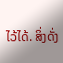ໄວ້ໄດ້. ສິ່ງດັ່ງ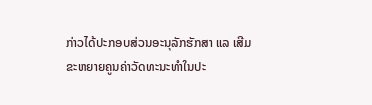ກ່າວໄດ້ປະກອບສ່ວນອະນຸລັກຮັກສາ ແລ ເສີມຂະຫຍາຍຄູນຄ່າວັດທະນະທຳໃນປະ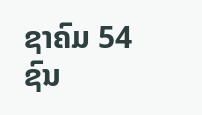ຊາຄົມ 54 ຊົນ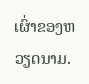ເຜົ່າຂອງຫວຽດນາມ.